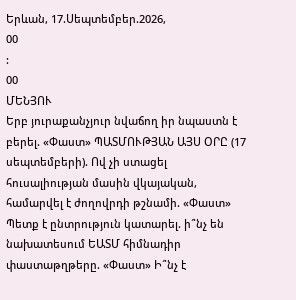Երևան, 17.Սեպտեմբեր.2026,
00
:
00
ՄԵՆՅՈՒ
Երբ յուրաքանչյուր նվաճող իր նպաստն է բերել. «Փաստ» ՊԱՏՄՈՒԹՅԱՆ ԱՅՍ ՕՐԸ (17 սեպտեմբերի). Ով չի ստացել հուսալիության մասին վկայական, համարվել է ժողովրդի թշնամի. «Փաստ» Պետք է ընտրություն կատարել. ի՞նչ են նախատեսում ԵԱՏՄ հիմնադիր փաստաթղթերը. «Փաստ» Ի՞նչ է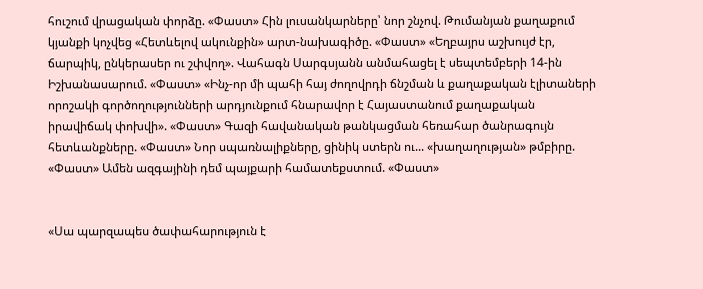հուշում վրացական փորձը. «Փաստ» Հին լուսանկարները՝ նոր շնչով. Թումանյան քաղաքում կյանքի կոչվեց «Հետևելով ակունքին» արտ-նախագիծը. «Փաստ» «Եղբայրս աշխույժ էր, ճարպիկ, ընկերասեր ու շփվող». Վահագն Սարգսյանն անմահացել է սեպտեմբերի 14-ին Իշխանասարում. «Փաստ» «Ինչ-որ մի պահի հայ ժողովրդի ճնշման և քաղաքական էլիտաների որոշակի գործողությունների արդյունքում հնարավոր է Հայաստանում քաղաքական իրավիճակ փոխվի». «Փաստ» Գազի հավանական թանկացման հեռահար ծանրագույն հետևանքները. «Փաստ» Նոր սպառնալիքները, ցինիկ ստերն ու... «խաղաղության» թմբիրը. «Փաստ» Ամեն ազգայինի դեմ պայքարի համատեքստում. «Փաստ»


«Սա պարզապես ծափահարություն է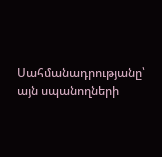Սահմանադրությանը՝ այն սպանողների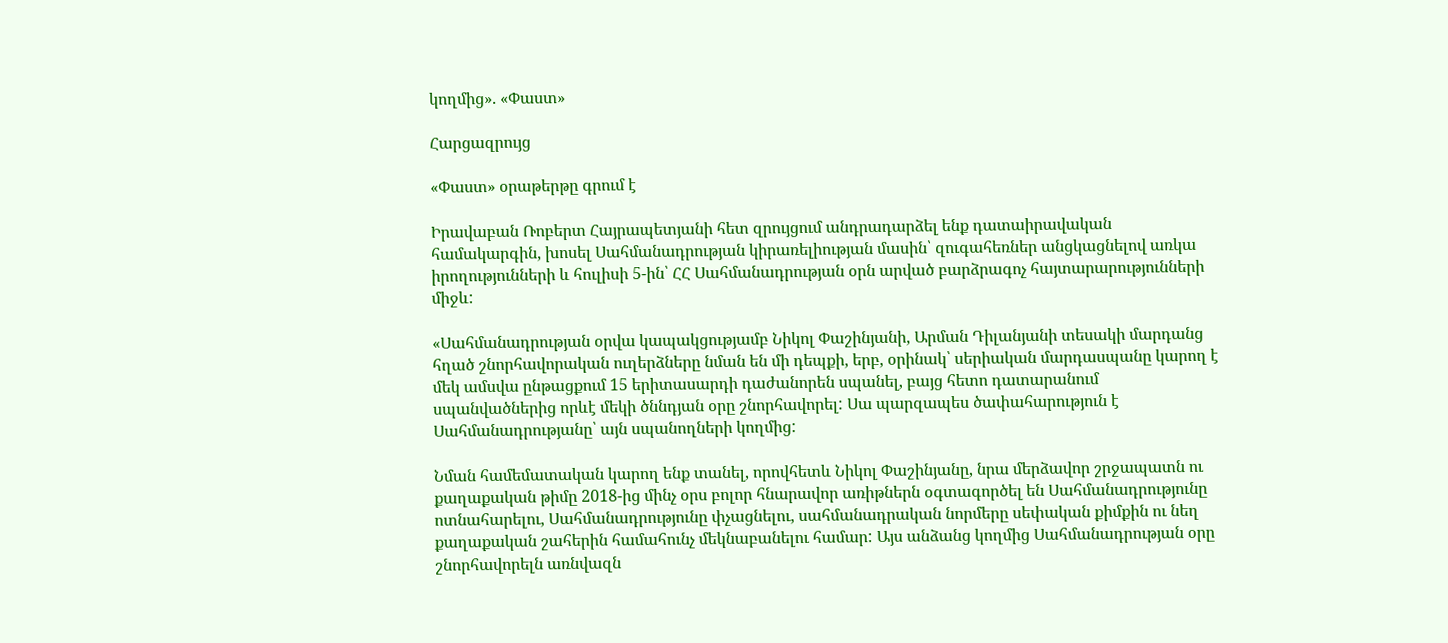կողմից». «Փաստ»

Հարցազրույց

«Փաստ» օրաթերթը գրում է

Իրավաբան Ռոբերտ Հայրապետյանի հետ զրույցում անդրադարձել ենք դատաիրավական համակարգին, խոսել Սահմանադրության կիրառելիության մասին՝ զուգահեռներ անցկացնելով առկա իրողությունների և հուլիսի 5-ին՝ ՀՀ Սահմանադրության օրն արված բարձրագոչ հայտարարությունների միջև:

«Սահմանադրության օրվա կապակցությամբ Նիկոլ Փաշինյանի, Արման Դիլանյանի տեսակի մարդանց հղած շնորհավորական ուղերձները նման են մի դեպքի, երբ, օրինակ՝ սերիական մարդասպանը կարող է մեկ ամսվա ընթացքում 15 երիտասարդի դաժանորեն սպանել, բայց հետո դատարանում սպանվածներից որևէ մեկի ծննդյան օրը շնորհավորել: Սա պարզապես ծափահարություն է Սահմանադրությանը՝ այն սպանողների կողմից:

Նման համեմատական կարող ենք տանել, որովհետև Նիկոլ Փաշինյանը, նրա մերձավոր շրջապատն ու քաղաքական թիմը 2018-ից մինչ օրս բոլոր հնարավոր առիթներն օգտագործել են Սահմանադրությունը ոտնահարելու, Սահմանադրությունը փչացնելու, սահմանադրական նորմերը սեփական քիմքին ու նեղ քաղաքական շահերին համահունչ մեկնաբանելու համար: Այս անձանց կողմից Սահմանադրության օրը շնորհավորելն առնվազն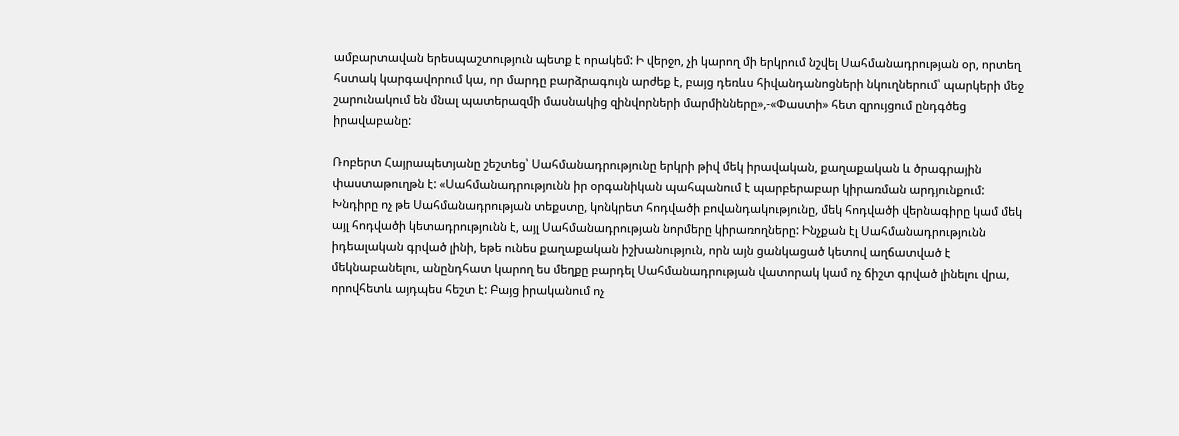ամբարտավան երեսպաշտություն պետք է որակեմ: Ի վերջո, չի կարող մի երկրում նշվել Սահմանադրության օր, որտեղ հստակ կարգավորում կա, որ մարդը բարձրագույն արժեք է, բայց դեռևս հիվանդանոցների նկուղներում՝ պարկերի մեջ շարունակում են մնալ պատերազմի մասնակից զինվորների մարմինները»,-«Փաստի» հետ զրույցում ընդգծեց իրավաբանը:

Ռոբերտ Հայրապետյանը շեշտեց՝ Սահմանադրությունը երկրի թիվ մեկ իրավական, քաղաքական և ծրագրային փաստաթուղթն է: «Սահմանադրությունն իր օրգանիկան պահպանում է պարբերաբար կիրառման արդյունքում: Խնդիրը ոչ թե Սահմանադրության տեքստը, կոնկրետ հոդվածի բովանդակությունը, մեկ հոդվածի վերնագիրը կամ մեկ այլ հոդվածի կետադրությունն է, այլ Սահմանադրության նորմերը կիրառողները: Ինչքան էլ Սահմանադրությունն իդեալական գրված լինի, եթե ունես քաղաքական իշխանություն, որն այն ցանկացած կետով աղճատված է մեկնաբանելու, անընդհատ կարող ես մեղքը բարդել Սահմանադրության վատորակ կամ ոչ ճիշտ գրված լինելու վրա, որովհետև այդպես հեշտ է: Բայց իրականում ոչ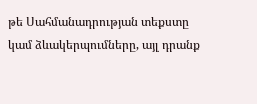թե Սահմանադրության տեքստը կամ ձևակերպումները, այլ դրանք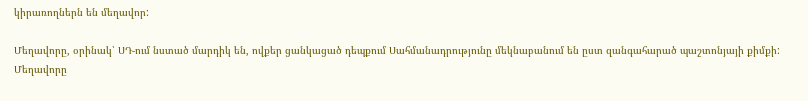կիրառողներն են մեղավոր:

Մեղավորը, օրինակ՝ ՍԴ-ում նստած մարդիկ են, ովքեր ցանկացած դեպքում Սահմանադրությունը մեկնաբանում են ըստ զանգահարած պաշտոնյայի քիմքի: Մեղավորը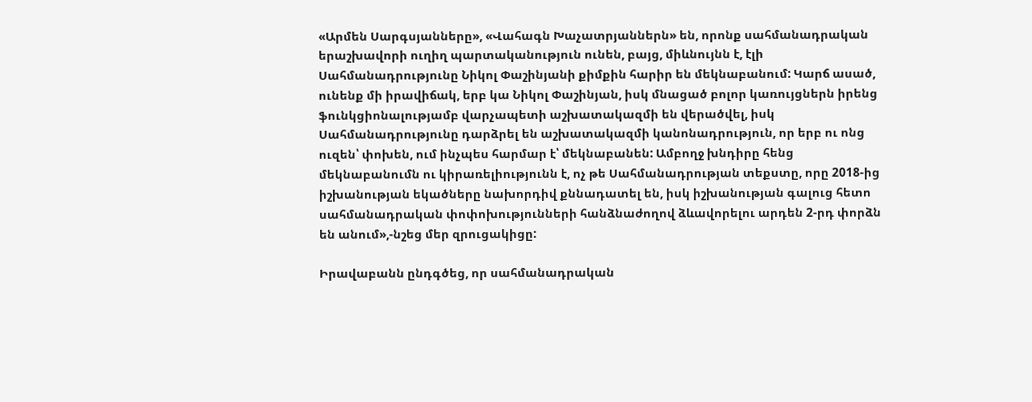«Արմեն Սարգսյանները», «Վահագն Խաչատրյաններն» են, որոնք սահմանադրական երաշխավորի ուղիղ պարտականություն ունեն, բայց, միևնույնն է, էլի Սահմանադրությունը Նիկոլ Փաշինյանի քիմքին հարիր են մեկնաբանում: Կարճ ասած, ունենք մի իրավիճակ, երբ կա Նիկոլ Փաշինյան, իսկ մնացած բոլոր կառույցներն իրենց ֆունկցիոնալությամբ վարչապետի աշխատակազմի են վերածվել, իսկ Սահմանադրությունը դարձրել են աշխատակազմի կանոնադրություն, որ երբ ու ոնց ուզեն՝ փոխեն, ում ինչպես հարմար է՝ մեկնաբանեն: Ամբողջ խնդիրը հենց մեկնաբանումն ու կիրառելիությունն է, ոչ թե Սահմանադրության տեքստը, որը 2018-ից իշխանության եկածները նախորդիվ քննադատել են, իսկ իշխանության գալուց հետո սահմանադրական փոփոխությունների հանձնաժողով ձևավորելու արդեն 2-րդ փորձն են անում»,-նշեց մեր զրուցակիցը:

Իրավաբանն ընդգծեց, որ սահմանադրական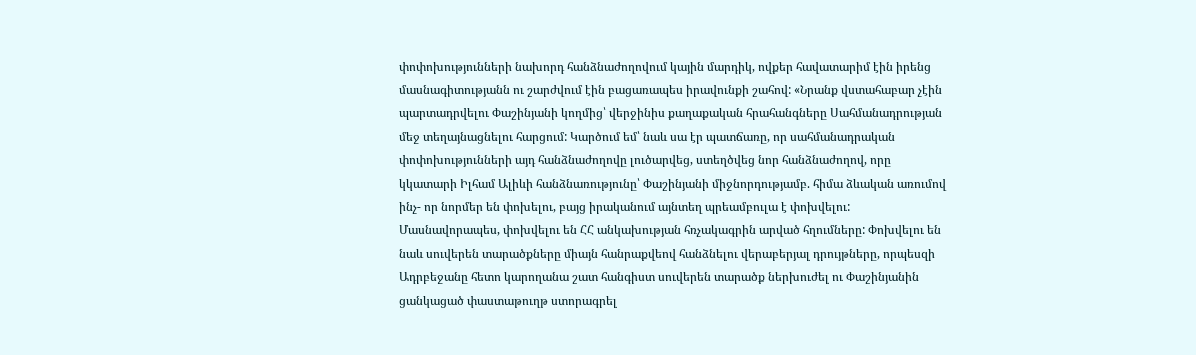փոփոխությունների նախորդ հանձնաժողովում կային մարդիկ, ովքեր հավատարիմ էին իրենց մասնագիտությանն ու շարժվում էին բացառապես իրավունքի շահով: «Նրանք վստահաբար չէին պարտադրվելու Փաշինյանի կողմից՝ վերջինիս քաղաքական հրահանգները Սահմանադրության մեջ տեղայնացնելու հարցում: Կարծում եմ՝ նաև սա էր պատճառը, որ սահմանադրական փոփոխությունների այդ հանձնաժողովը լուծարվեց, ստեղծվեց նոր հանձնաժողով, որը կկատարի Իլհամ Ալիևի հանձնառությունը՝ Փաշինյանի միջնորդությամբ. հիմա ձևական առումով ինչ- որ նորմեր են փոխելու, բայց իրականում այնտեղ պրեամբուլա է փոխվելու: Մասնավորապես, փոխվելու են ՀՀ անկախության հռչակագրին արված հղումները: Փոխվելու են նաև սուվերեն տարածքները միայն հանրաքվեով հանձնելու վերաբերյալ դրույթները, որպեսզի Ադրբեջանը հետո կարողանա շատ հանգիստ սուվերեն տարածք ներխուժել ու Փաշինյանին ցանկացած փաստաթուղթ ստորագրել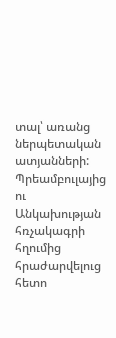տալ՝ առանց ներպետական ատյանների: Պրեամբուլայից ու Անկախության հռչակագրի հղումից հրաժարվելուց հետո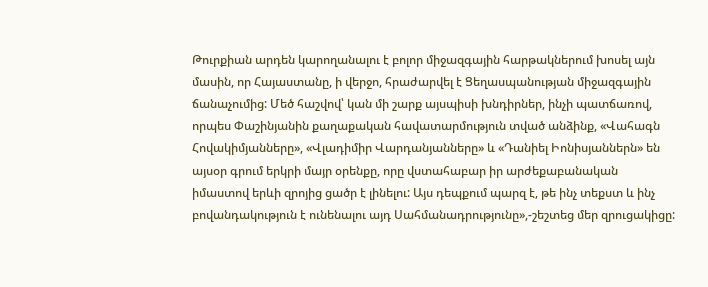Թուրքիան արդեն կարողանալու է բոլոր միջազգային հարթակներում խոսել այն մասին, որ Հայաստանը, ի վերջո, հրաժարվել է Ցեղասպանության միջազգային ճանաչումից: Մեծ հաշվով՝ կան մի շարք այսպիսի խնդիրներ, ինչի պատճառով, որպես Փաշինյանին քաղաքական հավատարմություն տված անձինք, «Վահագն Հովակիմյանները», «Վլադիմիր Վարդանյանները» և «Դանիել Իոնիսյաններն» են այսօր գրում երկրի մայր օրենքը, որը վստահաբար իր արժեքաբանական իմաստով երևի զրոյից ցածր է լինելու: Այս դեպքում պարզ է, թե ինչ տեքստ և ինչ բովանդակություն է ունենալու այդ Սահմանադրությունը»,-շեշտեց մեր զրուցակիցը: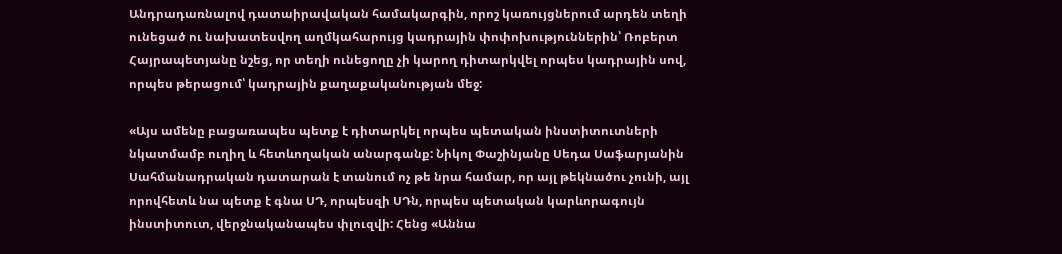Անդրադառնալով դատաիրավական համակարգին, որոշ կառույցներում արդեն տեղի ունեցած ու նախատեսվող աղմկահարույց կադրային փոփոխություններին՝ Ռոբերտ Հայրապետյանը նշեց, որ տեղի ունեցողը չի կարող դիտարկվել որպես կադրային սով, որպես թերացում՝ կադրային քաղաքականության մեջ:

«Այս ամենը բացառապես պետք է դիտարկել որպես պետական ինստիտուտների նկատմամբ ուղիղ և հետևողական անարգանք: Նիկոլ Փաշինյանը Սեդա Սաֆարյանին Սահմանադրական դատարան է տանում ոչ թե նրա համար, որ այլ թեկնածու չունի, այլ որովհետև նա պետք է գնա ՍԴ, որպեսզի ՍԴն, որպես պետական կարևորագույն ինստիտուտ, վերջնականապես փլուզվի: Հենց «Աննա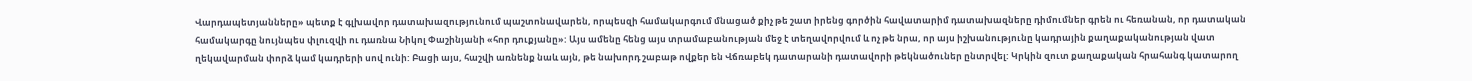Վարդապետյանները» պետք է գլխավոր դատախազությունում պաշտոնավարեն, որպեսզի համակարգում մնացած քիչ թե շատ իրենց գործին հավատարիմ դատախազները դիմումներ գրեն ու հեռանան, որ դատական համակարգը նույնպես փլուզվի ու դառնա Նիկոլ Փաշինյանի «հոր դուքյանը»: Այս ամենը հենց այս տրամաբանության մեջ է տեղավորվում և ոչ թե նրա, որ այս իշխանությունը կադրային քաղաքականության վատ ղեկավարման փորձ կամ կադրերի սով ունի: Բացի այս, հաշվի առնենք նաև այն, թե նախորդ շաբաթ ովքեր են Վճռաբեկ դատարանի դատավորի թեկնածուներ ընտրվել: Կրկին զուտ քաղաքական հրահանգ կատարող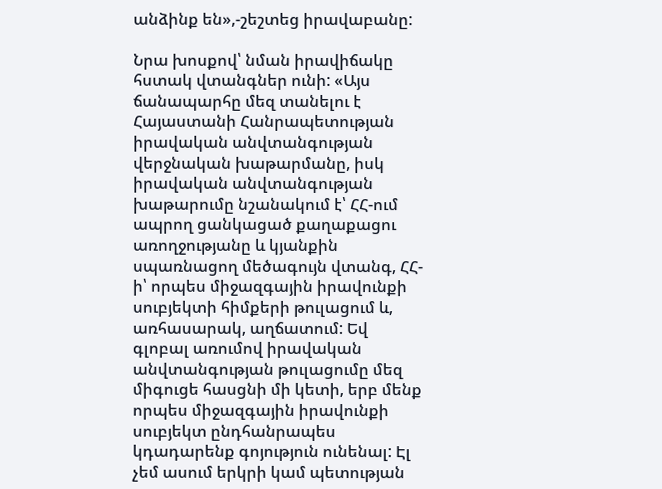անձինք են»,-շեշտեց իրավաբանը:

Նրա խոսքով՝ նման իրավիճակը հստակ վտանգներ ունի: «Այս ճանապարհը մեզ տանելու է Հայաստանի Հանրապետության իրավական անվտանգության վերջնական խաթարմանը, իսկ իրավական անվտանգության խաթարումը նշանակում է՝ ՀՀ-ում ապրող ցանկացած քաղաքացու առողջությանը և կյանքին սպառնացող մեծագույն վտանգ, ՀՀ-ի՝ որպես միջազգային իրավունքի սուբյեկտի հիմքերի թուլացում և, առհասարակ, աղճատում: Եվ գլոբալ առումով իրավական անվտանգության թուլացումը մեզ միգուցե հասցնի մի կետի, երբ մենք որպես միջազգային իրավունքի սուբյեկտ ընդհանրապես կդադարենք գոյություն ունենալ: Էլ չեմ ասում երկրի կամ պետության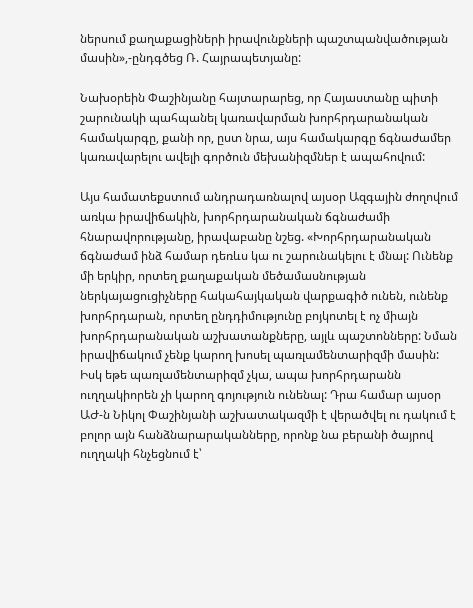ներսում քաղաքացիների իրավունքների պաշտպանվածության մասին»,-ընդգծեց Ռ. Հայրապետյանը:

Նախօրեին Փաշինյանը հայտարարեց, որ Հայաստանը պիտի շարունակի պահպանել կառավարման խորհրդարանական համակարգը, քանի որ, ըստ նրա, այս համակարգը ճգնաժամեր կառավարելու ավելի գործուն մեխանիզմներ է ապահովում:

Այս համատեքստում անդրադառնալով այսօր Ազգային ժողովում առկա իրավիճակին, խորհրդարանական ճգնաժամի հնարավորությանը, իրավաբանը նշեց. «Խորհրդարանական ճգնաժամ ինձ համար դեռևս կա ու շարունակելու է մնալ: Ունենք մի երկիր, որտեղ քաղաքական մեծամասնության ներկայացուցիչները հակահայկական վարքագիծ ունեն, ունենք խորհրդարան, որտեղ ընդդիմությունը բոյկոտել է ոչ միայն խորհրդարանական աշխատանքները, այլև պաշտոնները: Նման իրավիճակում չենք կարող խոսել պառլամենտարիզմի մասին: Իսկ եթե պառլամենտարիզմ չկա, ապա խորհրդարանն ուղղակիորեն չի կարող գոյություն ունենալ: Դրա համար այսօր ԱԺ-ն Նիկոլ Փաշինյանի աշխատակազմի է վերածվել ու դակում է բոլոր այն հանձնարարականները, որոնք նա բերանի ծայրով ուղղակի հնչեցնում է՝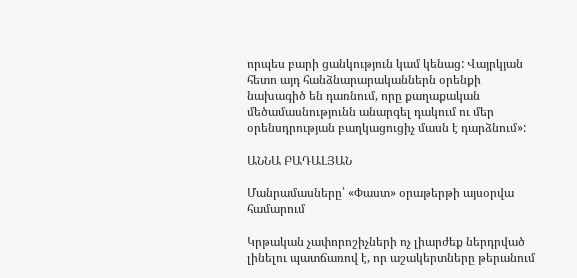որպես բարի ցանկություն կամ կենաց: Վայրկյան հետո այդ հանձնարարականներն օրենքի նախագիծ են դառնում, որը քաղաքական մեծամասնությունն անարգել դակում ու մեր օրենսդրության բաղկացուցիչ մասն է դարձնում»:

ԱՆՆԱ ԲԱԴԱԼՅԱՆ

Մանրամասները՝ «Փաստ» օրաթերթի այսօրվա համարում

Կրթական չափորոշիչների ոչ լիարժեք ներդրված լինելու պատճառով է, որ աշակերտները թերանում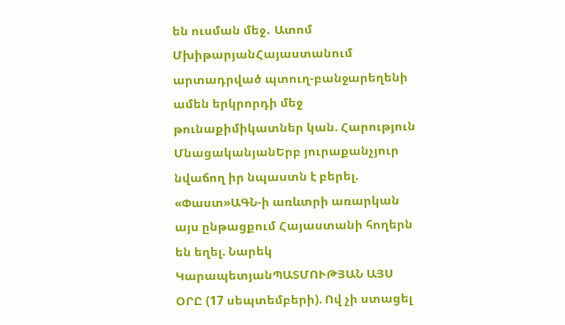են ուսման մեջ․ Ատոմ ՄխիթարյանՀայաստանում արտադրված պտուղ-բանջարեղենի ամեն երկրորդի մեջ թունաքիմիկատներ կան. Հարություն ՄնացականյանԵրբ յուրաքանչյուր նվաճող իր նպաստն է բերել. «Փաստ»ԱԳՆ-ի առևտրի առարկան այս ընթացքում Հայաստանի հողերն են եղել. Նարեկ ԿարապետյանՊԱՏՄՈՒԹՅԱՆ ԱՅՍ ՕՐԸ (17 սեպտեմբերի). Ով չի ստացել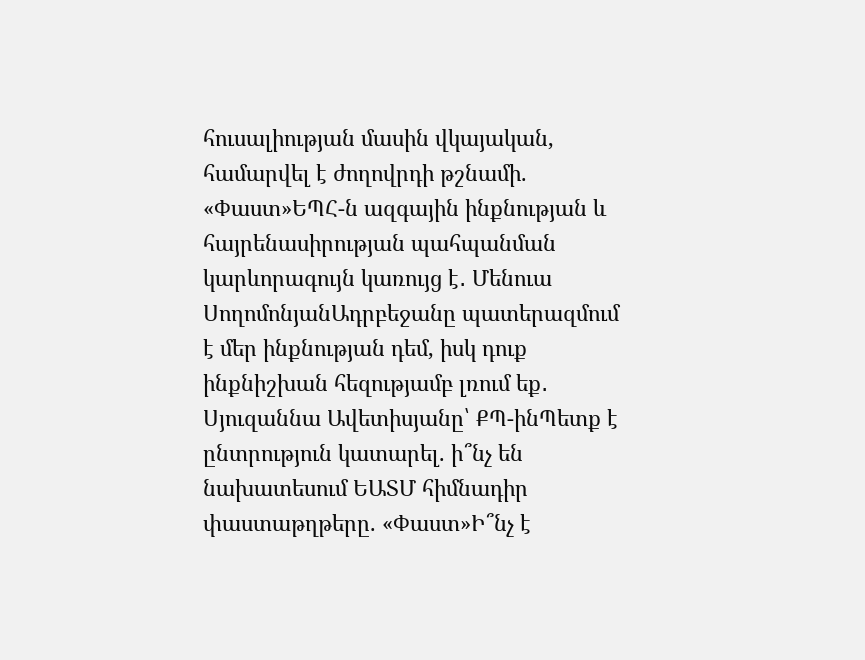հուսալիության մասին վկայական, համարվել է ժողովրդի թշնամի. «Փաստ»ԵՊՀ-ն ազգային ինքնության և հայրենասիրության պահպանման կարևորագույն կառույց է․ Մենուա ՍողոմոնյանԱդրբեջանը պատերազմում է մեր ինքնության դեմ, իսկ դուք ինքնիշխան հեզությամբ լռում եք․ Սյուզաննա Ավետիսյանը՝ ՔՊ-ինՊետք է ընտրություն կատարել. ի՞նչ են նախատեսում ԵԱՏՄ հիմնադիր փաստաթղթերը. «Փաստ»Ի՞նչ է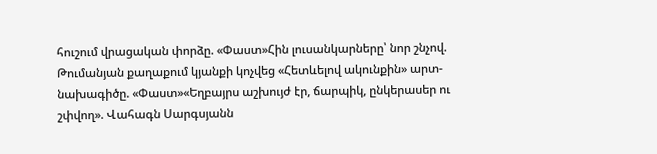հուշում վրացական փորձը. «Փաստ»Հին լուսանկարները՝ նոր շնչով. Թումանյան քաղաքում կյանքի կոչվեց «Հետևելով ակունքին» արտ-նախագիծը. «Փաստ»«Եղբայրս աշխույժ էր, ճարպիկ, ընկերասեր ու շփվող». Վահագն Սարգսյանն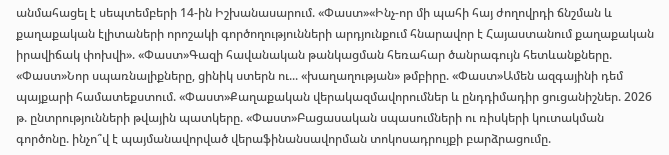անմահացել է սեպտեմբերի 14-ին Իշխանասարում. «Փաստ»«Ինչ-որ մի պահի հայ ժողովրդի ճնշման և քաղաքական էլիտաների որոշակի գործողությունների արդյունքում հնարավոր է Հայաստանում քաղաքական իրավիճակ փոխվի». «Փաստ»Գազի հավանական թանկացման հեռահար ծանրագույն հետևանքները. «Փաստ»Նոր սպառնալիքները, ցինիկ ստերն ու... «խաղաղության» թմբիրը. «Փաստ»Ամեն ազգայինի դեմ պայքարի համատեքստում. «Փաստ»Քաղաքական վերակազմավորումներ և ընդդիմադիր ցուցանիշներ. 2026 թ. ընտրությունների թվային պատկերը. «Փաստ»Բացասական սպասումների ու ռիսկերի կուտակման գործոնը. ինչո՞վ է պայմանավորված վերաֆինանսավորման տոկոսադրույքի բարձրացումը.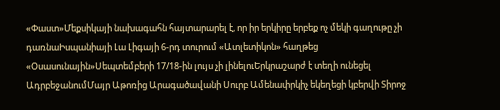«Փաստ»Մեքսիկայի նախագահն հայտարարել է, որ իր երկիրը երբեք ոչ մեկի գաղութը չի դառնաԻսպանիայի Լա Լիգայի 6-րդ տուրում «Ատլետիկոն» հաղթեց «Օսասունային»Սեպտեմբերի 17/18-ին լույս չի լինելուԵրկրաշարժ է տեղի ունեցել ԱդրբեջանումՄայր Աթոռից Արագածավանի Սուրբ Ամենափրկիչ եկեղեցի կբերվի Տիրոջ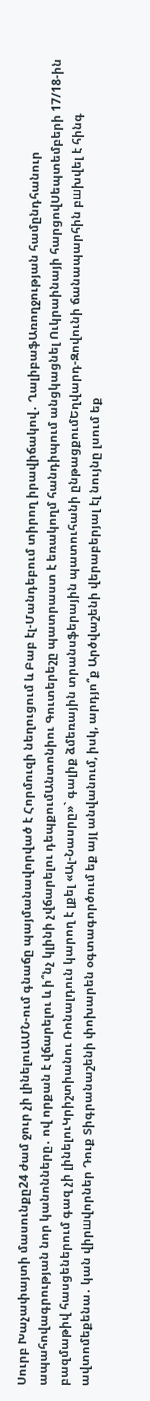Սուրբ Խաչափայտի մասունքը24 ժամ ջուր չի լինելուԱՄՆ-ում գնաճը պայմանավորված է Հորմուզի նեղուցում և Բաբ էլ-Մանդեբում տիրող իրավիճակով․ ՂալիբաֆԱռողջության համընդհանուր ապահովագրության նոր կանոնները․ ով որքան է վճարելու և ի՞նչ կլինի չվճարելու դեպքումԱնտոնիու Գուտերեշը պատրաստ է եռակողմ հանդիպում անցկացնել Ուկրաինայի հարցովՍեպտեմբերի 17/18-ին բազմաթիվ հասցեներում գազ չի լինելուԿրիշտիանու Ռոնալդուն կարող է լքել «Ալ-Նասրը»` գալիք ձմեռային տրանսֆերային պատուհանի ընթացքումԵղվարդ-Զովունի ճանապարհին բшխվել է հինգ ավտոմեքենա․ կան վիրшվորներ Դուք Տիգրանաշենի փոխարեն օգտագործում եք այլ անվանում, իսկ, արդյո՞ք Արծվաշենի վերաբերյալ էլ նույնը լսում եք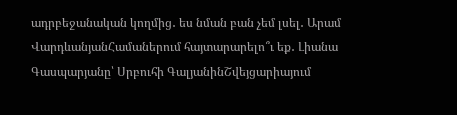ադրբեջանական կողմից․ ես նման բան չեմ լսել․ Արամ ՎարդևանյանՀամաներում հայտարարելո՞ւ եք․ Լիանա Գասպարյանը՝ Սրբուհի ԳալյանինՇվեյցարիայում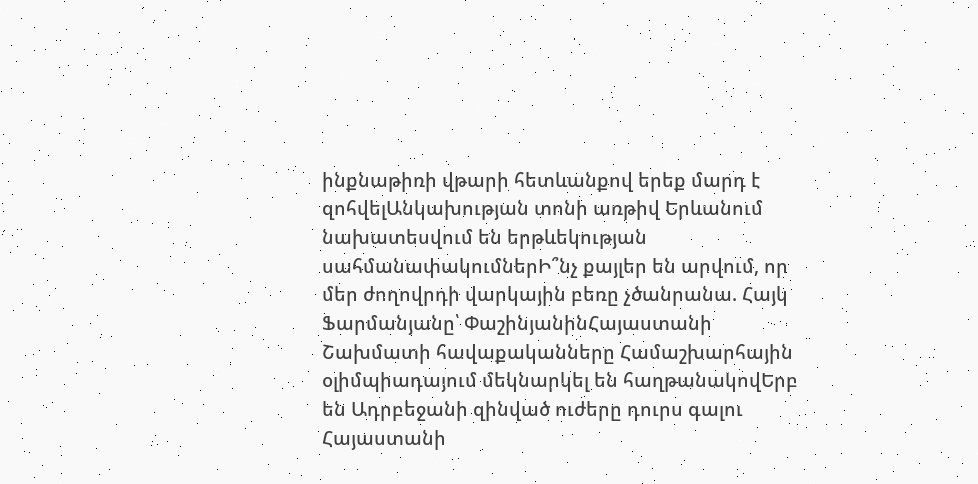ինքնաթիռի վթարի հետևանքով երեք մարդ է զոհվելԱնկախության տոնի առթիվ Երևանում նախատեսվում են երթևեկության սահմանափակումներԻ՞նչ քայլեր են արվում, որ մեր ժողովրդի վարկային բեռը չծանրանա. Հայկ Ֆարմանյանը՝ ՓաշինյանինՀայաստանի Շախմատի հավաքականները Համաշխարհային օլիմպիադայում մեկնարկել են հաղթանակովԵրբ են Ադրբեջանի զինված ուժերը դուրս գալու Հայաստանի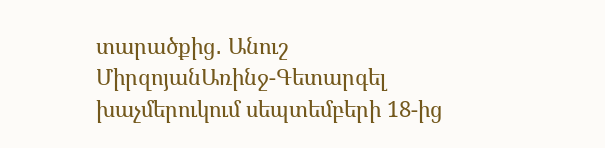տարածքից․ Անուշ ՄիրզոյանԱռինջ-Գետարգել խաչմերուկում սեպտեմբերի 18-ից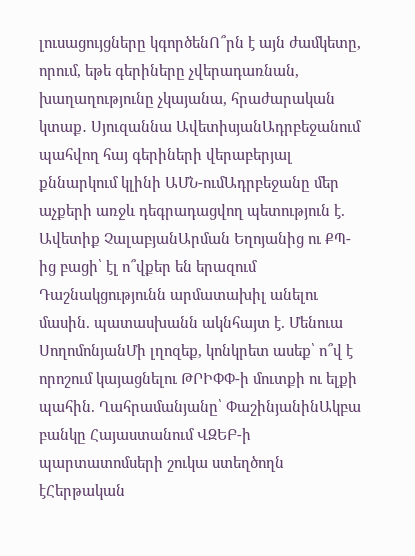լուսացույցները կգործենՈ՞րն է այն ժամկետը, որում, եթե գերիները չվերադառնան, խաղաղությունը չկայանա, հրաժարական կտաք․ Սյուզաննա ԱվետիսյանԱդրբեջանում պահվող հայ գերիների վերաբերյալ քննարկում կլինի ԱՄՆ-ումԱդրբեջանը մեր աչքերի առջև դեգրադացվող պետություն է. Ավետիք ՉալաբյանԱրման Եղոյանից ու ՔՊ-ից բացի՝ էլ ո՞վքեր են երազում Դաշնակցությունն արմատախիլ անելու մասին. պատասխանն ակնհայտ է. Մենուա ՍողոմոնյանՄի լղոզեք, կոնկրետ ասեք՝ ո՞վ է որոշում կայացնելու ԹՐԻՓՓ-ի մուտքի ու ելքի պահին. Ղահրամանյանը՝ ՓաշինյանինԱկբա բանկը Հայաստանում ՎԶԵԲ-ի պարտատոմսերի շուկա ստեղծողն էՀերթական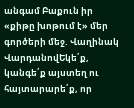անգամ Բաքուն իր «քիթը խոթում է» մեր գործերի մեջ. Վաղինակ ՎարդանովԵկե՛ք, կանգե՛ք այստեղ ու հայտարարե՛ք, որ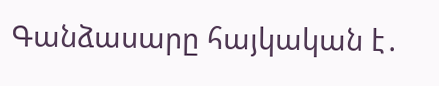Գանձասարը հայկական է․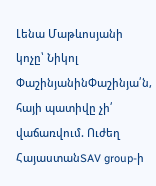Լենա Մաթևոսյանի կոչը՝ Նիկոլ ՓաշինյանինՓաշինյա՛ն, հայի պատիվը չի՛ վաճառվում. Ուժեղ ՀայաստանSAV group-ի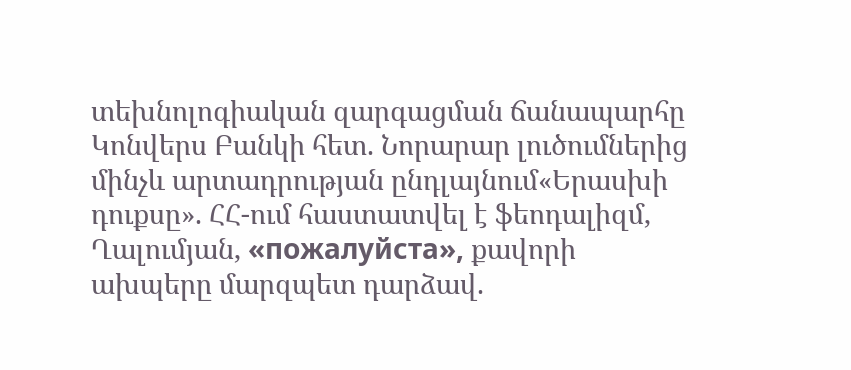տեխնոլոգիական զարգացման ճանապարհը Կոնվերս Բանկի հետ. Նորարար լուծումներից մինչև արտադրության ընդլայնում«Երասխի դուքսը». ՀՀ-ում հաստատվել է ֆեոդալիզմ, Ղալումյան, «пожалуйста», քավորի ախպերը մարզպետ դարձավ.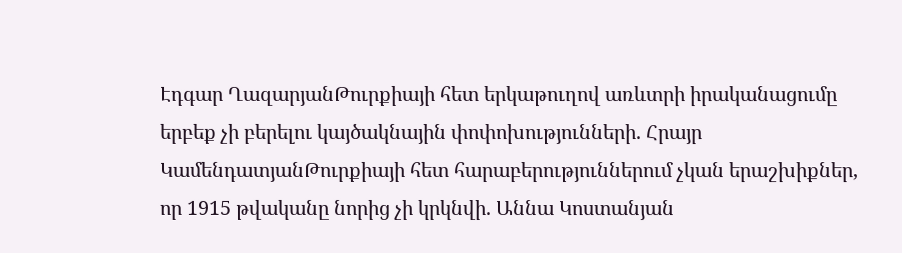Էդգար ՂազարյանԹուրքիայի հետ երկաթուղով առևտրի իրականացումը երբեք չի բերելու կայծակնային փոփոխությունների. Հրայր ԿամենդատյանԹուրքիայի հետ հարաբերություններում չկան երաշխիքներ, որ 1915 թվականը նորից չի կրկնվի. Աննա Կոստանյան